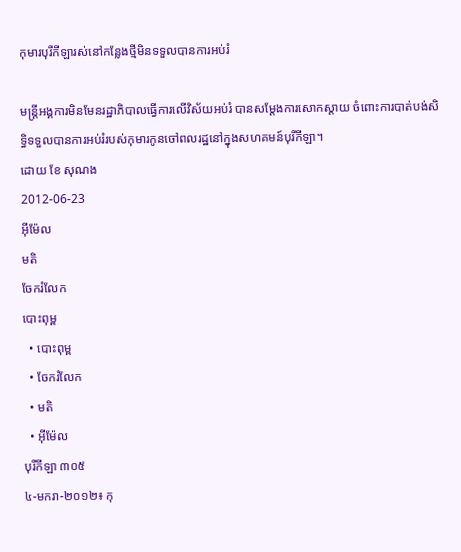កុមារបុរីកីឡារស់នៅកន្លែងថ្មីមិនទទួលបានការអប់រំ

មន្ត្រីអង្គការមិនមែនរដ្ឋាភិបាលធ្វើការលើវិស័យអប់រំ បានសម្ដែងការសោកស្ដាយ ចំពោះការបាត់បង់សិទ្ធិទទួលបានការអប់រំរបស់កុមារកូនចៅពលរដ្ឋនៅក្នុងសហគមន៍បុរីកីឡា។
ដោយ ខែ សុណង
2012-06-23
អ៊ីម៉ែល
មតិ
ចែករំលែក
បោះពុម្ព
  • បោះពុម្ព
  • ចែករំលែក
  • មតិ
  • អ៊ីម៉ែល
បុរីកីឡា ៣០៥
៤-មករា-២០១២៖ កុ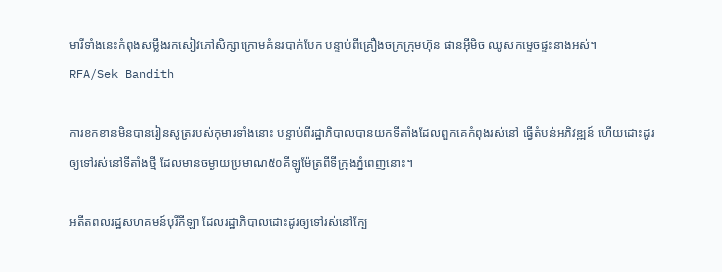មារីទាំងនេះកំពុងសម្លឹងរកសៀវភៅសិក្សាក្រោមគំនរបាក់បែក បន្ទាប់ពីគ្រឿងចក្រក្រុមហ៊ុន ផានអ៊ីមិច ឈូសកម្ទេចផ្ទះនាងអស់។
RFA/Sek Bandith

ការខកខានមិនបានរៀនសូត្ររបស់កុមារទាំងនោះ បន្ទាប់ពីរដ្ឋាភិបាលបានយកទីតាំងដែលពួកគេកំពុងរស់នៅ ធ្វើតំបន់អភិវឌ្ឍន៍ ហើយដោះដូរឲ្យទៅរស់នៅទីតាំងថ្មី ដែលមានចម្ងាយប្រមាណ៥០គីឡូម៉ែត្រពីទីក្រុងភ្នំពេញនោះ។

អតីតពលរដ្ឋសហគមន៍បុរីកីឡា ដែលរដ្ឋាភិបាលដោះដូរឲ្យទៅរស់នៅក្បែ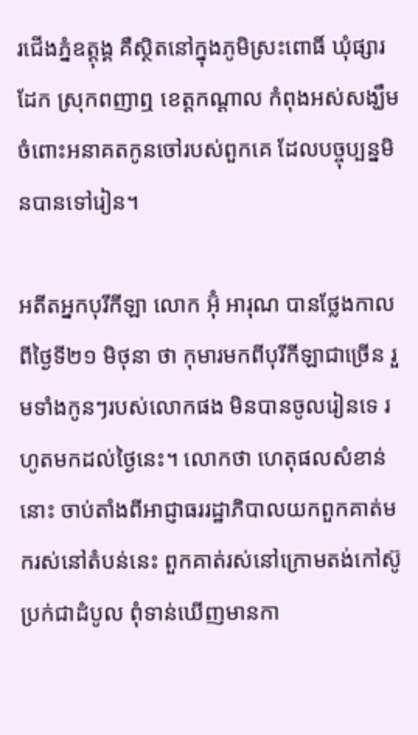រជើងភ្នំឧត្ដុង្គ គឺស្ថិតនៅក្នុងភូមិស្រះពោធិ៍ ឃុំផ្សារដែក ស្រុកពញាឮ ខេត្តកណ្ដាល កំពុងអស់សង្ឃឹមចំពោះអនាគតកូនចៅរបស់ពួកគេ ដែលបច្ចុប្បន្នមិនបានទៅរៀន។

អតីតអ្នកបុរីកីឡា លោក អ៊ុំ អារុណ បានថ្លែងកាលពីថ្ងៃទី២១ មិថុនា ថា កុមារមកពីបុរីកីឡាជាច្រើន រួមទាំងកូនៗរបស់លោកផង មិនបានចូលរៀនទេ រហូតមកដល់ថ្ងៃនេះ។ លោកថា ហេតុផលសំខាន់នោះ ចាប់តាំងពីអាជ្ញាធររដ្ឋាភិបាលយកពួកគាត់មករស់នៅតំបន់នេះ ពួកគាត់រស់នៅក្រោមតង់កៅស៊ូប្រក់ជាដំបូល ពុំទាន់ឃើញមានកា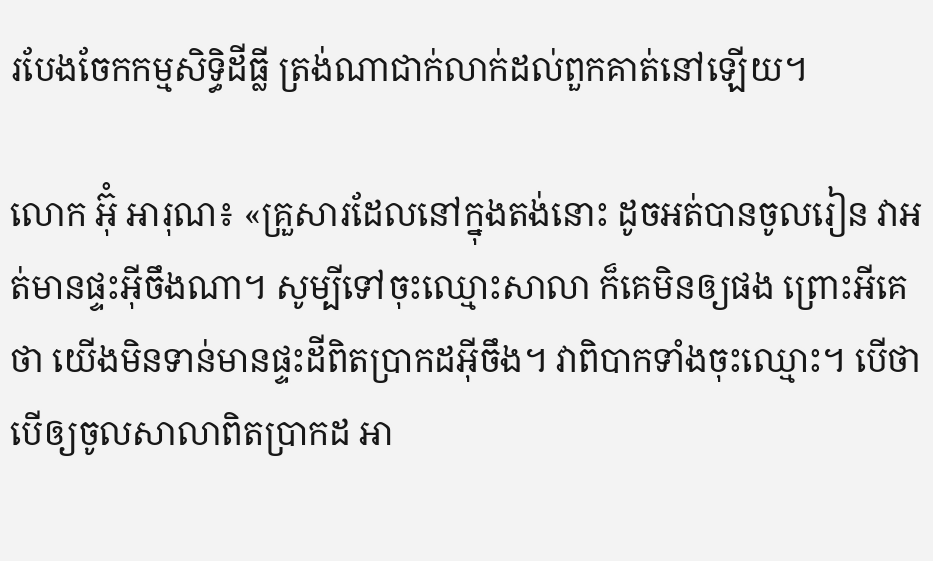របែងចែកកម្មសិទ្ធិដីធ្លី ត្រង់ណាជាក់លាក់ដល់ពួកគាត់នៅឡើយ។

លោក អ៊ុំ អារុណ៖ «គ្រួសារដែលនៅក្នុងតង់នោះ ដូចអត់បានចូលរៀន វាអត់មានផ្ទះអ៊ីចឹងណា។ សូម្បីទៅចុះឈ្មោះសាលា ក៏គេមិនឲ្យផង ព្រោះអីគេថា យើងមិនទាន់មានផ្ទះដីពិតប្រាកដអ៊ីចឹង។ វាពិបាកទាំងចុះឈ្មោះ។ បើថាបើឲ្យចូលសាលាពិតប្រាកដ អា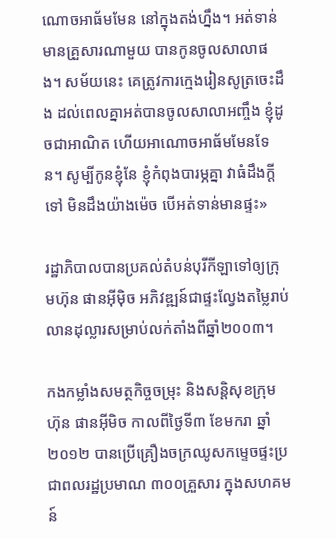ណោចអាធ័មមែន នៅក្នុងតង់ហ្នឹង។ អត់ទាន់មានគ្រួសារណាមួយ បានកូនចូលសាលាផង។ សម័យនេះ គេត្រូវការក្មេងរៀនសូត្រចេះដឹង ដល់ពេលគ្នាអត់បានចូលសាលាអញ្ចឹង ខ្ញុំដូចជាអាណិត ហើយអាណោចអាធ័មមែនទែន។ សូម្បីកូនខ្ញុំនែ ខ្ញុំកំពុងបារម្ភគ្នា វាធំដឹងក្ដីទៅ មិនដឹងយ៉ាងម៉េច បើអត់ទាន់មានផ្ទះ»

រដ្ឋាភិបាលបានប្រគល់តំបន់បុរីកីឡាទៅឲ្យក្រុមហ៊ុន ផានអ៊ីម៉ិច អភិវឌ្ឍន៍ជាផ្ទះល្វែងតម្លៃរាប់លានដុល្លារសម្រាប់លក់តាំងពីឆ្នាំ២០០៣។

កងកម្លាំងសមត្ថកិច្ចចម្រុះ និងសន្តិសុខក្រុមហ៊ុន ផានអ៊ីមិច កាលពីថ្ងៃទី៣ ខែមករា ឆ្នាំ២០១២ បានប្រើគ្រឿងចក្រឈូសកម្ទេចផ្ទះប្រជាពលរដ្ឋប្រមាណ ៣០០គ្រួសារ ក្នុងសហគមន៍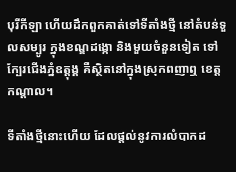បុរីកីឡា ហើយដឹកពួកគាត់ទៅទីតាំងថ្មី នៅតំបន់ទួលសម្បូរ ក្នុងខណ្ឌដង្កោ និងមួយចំនួនទៀត ទៅក្បែរជើងភ្នំឧត្ដុង្គ គឺស្ថិតនៅក្នុងស្រុកពញាឮ ខេត្តកណ្ដាល។

ទីតាំងថ្មីនោះហើយ ដែលផ្ដល់នូវការលំបាកដ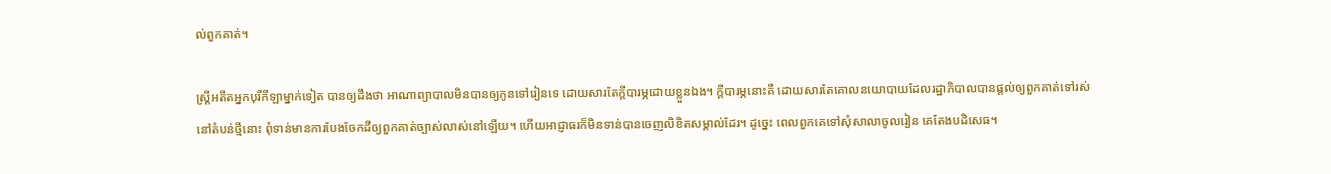ល់ពួកគាត់។

ស្ត្រីអតីតអ្នកបុរីកីឡាម្នាក់ទៀត បានឲ្យដឹងថា អាណាព្យាបាលមិនបានឲ្យកូនទៅរៀនទេ ដោយសារតែក្ដីបារម្ភដោយខ្លួនឯង។ ក្ដីបារម្ភនោះគឺ ដោយសារតែគោលនយោបាយដែលរដ្ឋាភិបាលបានផ្ដល់ឲ្យពួកគាត់ទៅរស់នៅតំបន់ថ្មីនោះ ពុំទាន់មានការបែងចែកដីឲ្យពួកគាត់ច្បាស់លាស់នៅឡើយ។ ហើយអាជ្ញាធរក៏មិនទាន់បានចេញលិខិតសម្គាល់ដែរ។ ដូច្នេះ ពេលពួកគេទៅសុំសាលាចូលរៀន គេតែងបដិសេធ។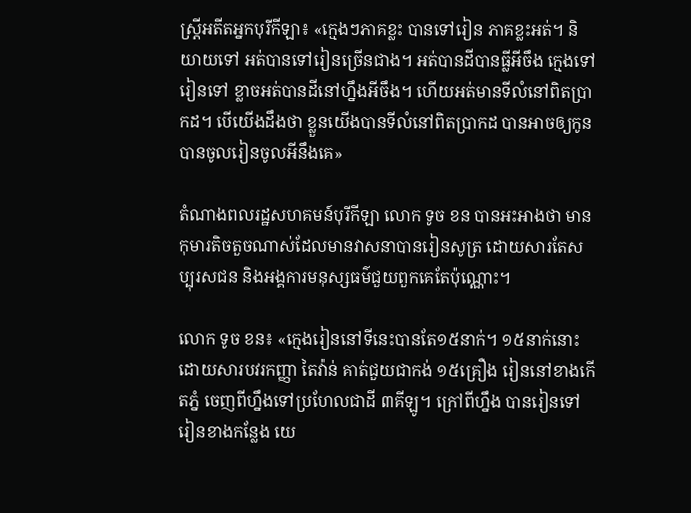ស្ត្រីអតីតអ្នកបុរីកីឡា៖ «ក្មេងៗភាគខ្លះ បានទៅរៀន ភាគខ្លះអត់។ និយាយទៅ អត់បានទៅរៀនច្រើនជាង។ អត់បានដីបានធ្លីអីចឹង ក្មេងទៅរៀនទៅ ខ្លាចអត់បានដីនៅហ្នឹងអីចឹង។ ហើយអត់មានទីលំនៅពិតប្រាកដ។ បើយើងដឹងថា ខ្លួនយើងបានទីលំនៅពិតប្រាកដ បានអាចឲ្យកូនបានចូលរៀនចូលអីនឹងគេ»

តំណាងពលរដ្ឋសហគមន៍បុរីកីឡា លោក ទូច ខន បានអះអាងថា មានកុមារតិចតួចណាស់ដែលមានវាសនាបានរៀនសូត្រ ដោយសារតែសប្បុរសជន និងអង្គការមនុស្សធម៌ជួយពួកគេតែប៉ុណ្ណោះ។

លោក ទូច ខន៖ «ក្មេងរៀននៅទីនេះបានតែ១៥នាក់។ ១៥នាក់នោះ ដោយសារបវរកញ្ញា តៃវ៉ាន់ គាត់ជួយជាកង់ ១៥គ្រឿង រៀននៅខាងកើតភ្នំ ចេញពីហ្នឹងទៅប្រហែលជាដី ៣គីឡូ។ ក្រៅពីហ្នឹង បានរៀនទៅរៀនខាងកន្លែង យេ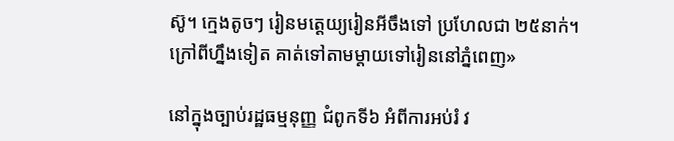ស៊ូ។ ក្មេងតូចៗ រៀនមត្តេយ្យរៀនអីចឹងទៅ ប្រហែលជា ២៥នាក់។ ក្រៅពីហ្នឹងទៀត គាត់ទៅតាមម្ដាយទៅរៀននៅភ្នំពេញ»

នៅក្នុងច្បាប់រដ្ឋធម្មនុញ្ញ ជំពូកទី៦ អំពីការអប់រំ វ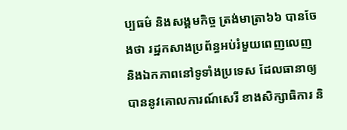ប្បធម៌ និងសង្គមកិច្ច ត្រង់មាត្រា៦៦ បានចែងថា រដ្ឋកសាងប្រព័ន្ធអប់រំមួយពេញលេញ និងឯកភាពនៅទូទាំងប្រទេស ដែលធានាឲ្យបាននូវគោលការណ៍សេរី ខាងសិក្សាធិការ និ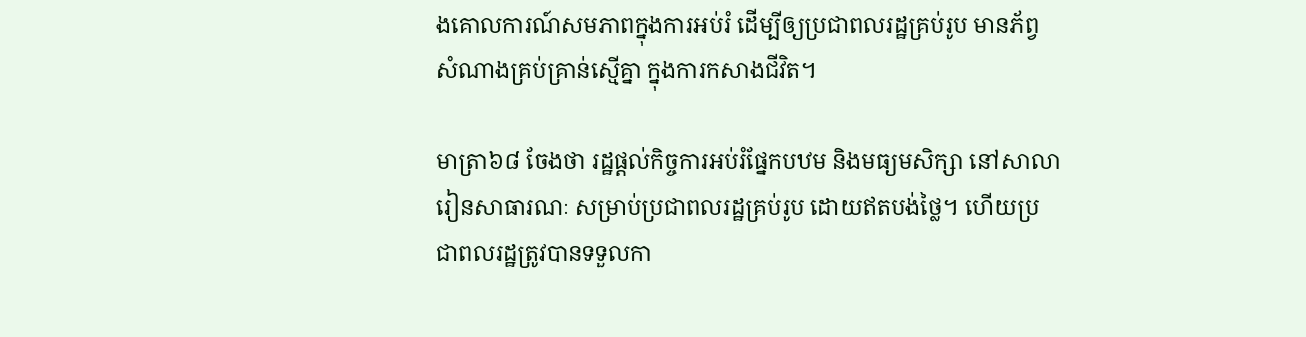ងគោលការណ៍សមភាពក្នុងការអប់រំ ដើម្បីឲ្យប្រជាពលរដ្ឋគ្រប់រូប មានភ័ព្វសំណាងគ្រប់គ្រាន់ស្មើគ្នា ក្នុងការកសាងជីវិត។

មាត្រា៦៨ ចែងថា រដ្ឋផ្ដល់កិច្ចការអប់រំផ្នែកបឋម និងមធ្យមសិក្សា នៅសាលារៀនសាធារណៈ សម្រាប់ប្រជាពលរដ្ឋគ្រប់រូប ដោយឥតបង់ថ្លៃ។ ហើយប្រជាពលរដ្ឋត្រូវបានទទួលកា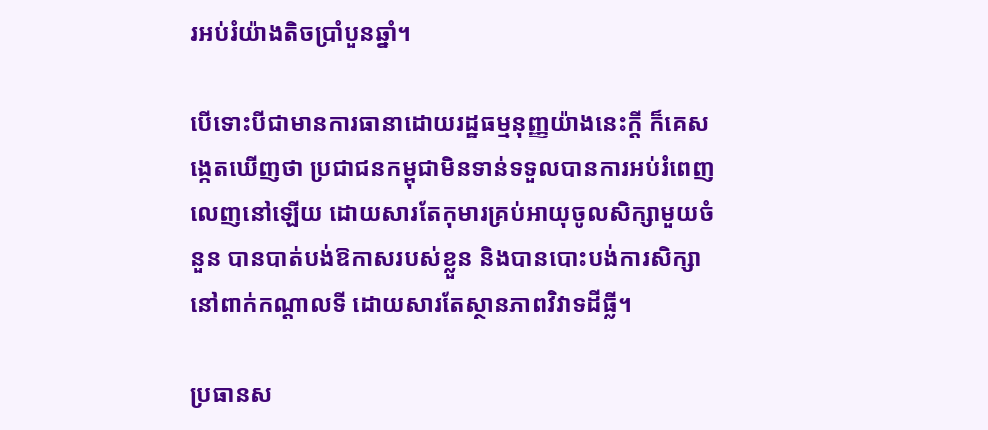រអប់រំយ៉ាងតិចប្រាំបួនឆ្នាំ។

បើទោះបីជាមានការធានាដោយរដ្ឋធម្មនុញ្ញយ៉ាងនេះក្ដី ក៏គេសង្កេតឃើញថា ប្រជាជនកម្ពុជាមិនទាន់ទទួលបានការអប់រំពេញលេញនៅឡើយ ដោយសារតែកុមារគ្រប់អាយុចូលសិក្សាមួយចំនួន បានបាត់បង់ឱកាសរបស់ខ្លួន និងបានបោះបង់ការសិក្សានៅពាក់កណ្ដាលទី ដោយសារតែស្ថានភាពវិវាទដីធ្លី។

ប្រធានស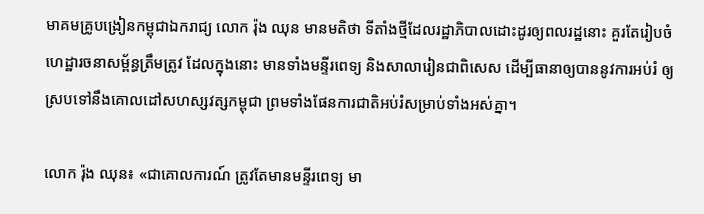មាគមគ្រូបង្រៀនកម្ពុជាឯករាជ្យ លោក រ៉ុង ឈុន មានមតិថា ទីតាំងថ្មីដែលរដ្ឋាភិបាលដោះដូរឲ្យពលរដ្ឋនោះ គួរតែរៀបចំហេដ្ឋារចនាសម្ព័ន្ធត្រឹមត្រូវ ដែលក្នុងនោះ មានទាំងមន្ទីរពេទ្យ និងសាលារៀនជាពិសេស ដើម្បីធានាឲ្យបាននូវការអប់រំ ឲ្យស្របទៅនឹងគោលដៅសហស្សវត្សកម្ពុជា ព្រមទាំងផែនការជាតិអប់រំសម្រាប់ទាំងអស់គ្នា។

លោក រ៉ុង ឈុន៖ «ជាគោលការណ៍ ត្រូវតែមានមន្ទីរពេទ្យ មា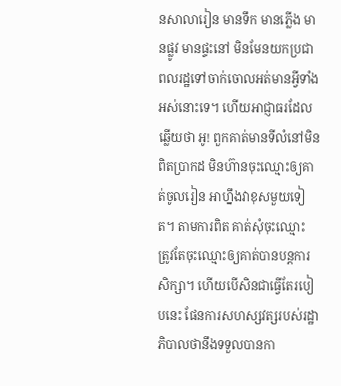នសាលារៀន មានទឹក មានភ្លើង មានផ្លូវ មានផ្ទះនៅ មិនមែនយកប្រជាពលរដ្ឋទៅចាក់ចោលអត់មានអ្វីទាំងអស់នោះទេ។ ហើយអាជ្ញាធរដែលឆ្លើយថា អូ! ពួកគាត់មានទីលំនៅមិនពិតប្រាកដ មិនហ៊ានចុះឈ្មោះឲ្យគាត់ចូលរៀន អាហ្នឹងវាខុសមួយទៀត។ តាមការពិត គាត់សុំចុះឈ្មោះ ត្រូវតែចុះឈ្មោះឲ្យគាត់បានបន្តការសិក្សា។ ហើយបើសិនជាធ្វើតែរបៀបនេះ ផែនការសហស្សវត្សរបស់រដ្ឋាភិបាលថានឹងទទួលបានកា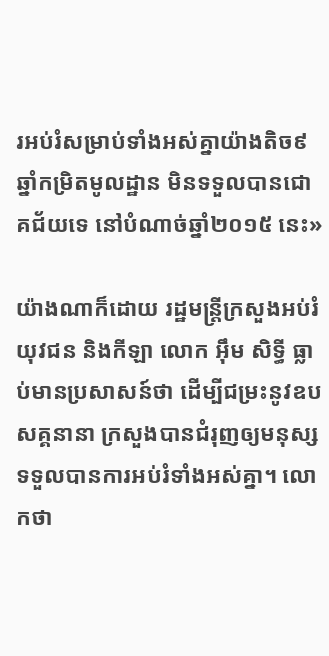រអប់រំសម្រាប់ទាំងអស់គ្នាយ៉ាងតិច៩ឆ្នាំកម្រិតមូលដ្ឋាន មិនទទួលបានជោគជ័យទេ នៅបំណាច់ឆ្នាំ២០១៥ នេះ»

យ៉ាងណាក៏ដោយ រដ្ឋមន្ត្រីក្រសួងអប់រំ យុវជន និងកីឡា លោក អ៊ឹម សិទ្ធី ធ្លាប់មានប្រសាសន៍ថា ដើម្បីជម្រះនូវឧបសគ្គនានា ក្រសួងបានជំរុញឲ្យមនុស្សទទួលបានការអប់រំទាំងអស់គ្នា។ លោកថា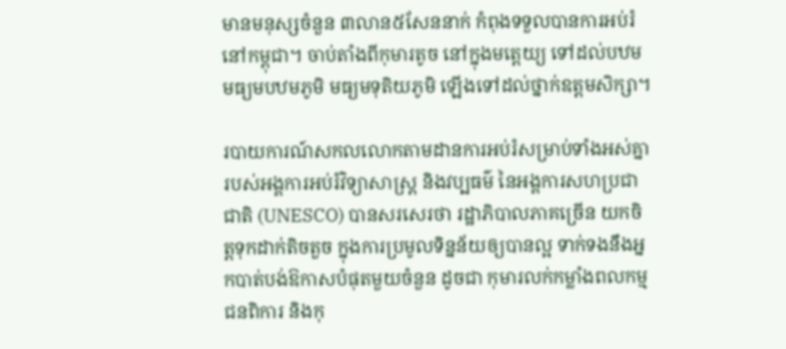មានមនុស្សចំនួន ៣លាន៥សែននាក់ កំពុងទទួលបានការអប់រំនៅកម្ពុជា។ ចាប់តាំងពីកុមារតូច នៅក្នុងមត្តេយ្យ ទៅដល់បឋម មធ្យមបឋមភូមិ មធ្យមទុតិយភូមិ ឡើងទៅដល់ថ្នាក់ឧត្ដមសិក្សា។

របាយការណ៍សកលលោកតាមដានការអប់រំសម្រាប់ទាំងអស់គ្នា របស់អង្គការអប់រំវិទ្យាសាស្ត្រ និងវប្បធម៌ នៃអង្គការសហប្រជាជាតិ (UNESCO) បានសរសេរថា រដ្ឋាភិបាលភាគច្រើន យកចិត្តទុកដាក់តិចតួច ក្នុងការប្រមូលទិន្នន័យឲ្យបានល្អ ទាក់ទងនឹងអ្នកបាត់បង់ឱកាសបំផុតមួយចំនួន ដូចជា កុមារលក់កម្លាំងពលកម្ម ជនពិការ និងកុ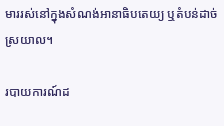មាររស់នៅក្នុងសំណង់អានាធិបតេយ្យ ឬតំបន់ដាច់ស្រយាល។

របាយការណ៍ដ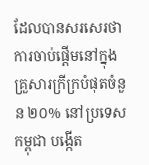ដែលបានសរសេរថា ការចាប់ផ្ដើមនៅក្នុងគ្រួសារក្រីក្របំផុតចំនួន ២០% នៅប្រទេសកម្ពុជា បង្កើត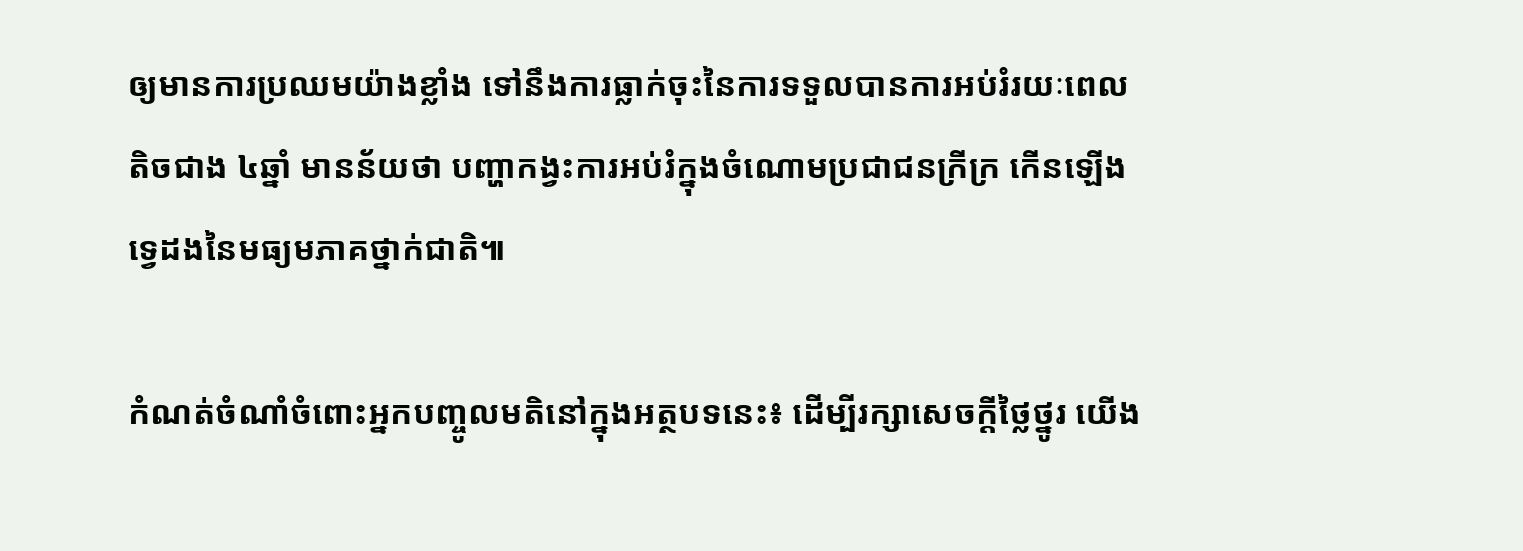ឲ្យមានការប្រឈមយ៉ាងខ្លាំង ទៅនឹងការធ្លាក់ចុះនៃការទទួលបានការអប់រំរយៈពេលតិចជាង ៤ឆ្នាំ មានន័យថា បញ្ហាកង្វះការអប់រំក្នុងចំណោមប្រជាជនក្រីក្រ កើនឡើងទ្វេដងនៃមធ្យមភាគថ្នាក់ជាតិ៕

កំណត់ចំណាំចំពោះអ្នកបញ្ចូលមតិនៅក្នុងអត្ថបទនេះ៖ ដើម្បីរក្សាសេចក្ដីថ្លៃថ្នូរ យើង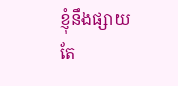ខ្ញុំនឹងផ្សាយតែ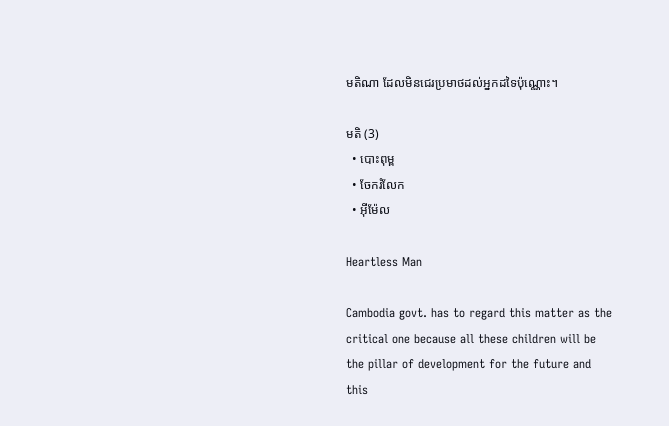មតិណា ដែលមិនជេរប្រមាថដល់អ្នកដទៃប៉ុណ្ណោះ។

មតិ (3)
  • បោះពុម្ព
  • ចែករំលែក
  • អ៊ីម៉ែល

Heartless Man

Cambodia govt. has to regard this matter as the critical one because all these children will be the pillar of development for the future and this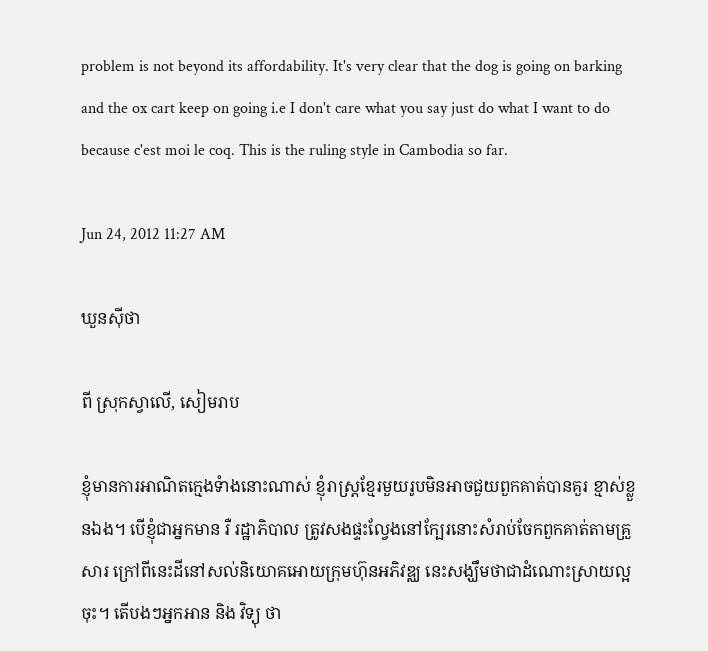problem is not beyond its affordability. It's very clear that the dog is going on barking and the ox cart keep on going i.e I don't care what you say just do what I want to do because c'est moi le coq. This is the ruling style in Cambodia so far.

Jun 24, 2012 11:27 AM

ឃួនស៊ីថា

ពី ស្រុកស្វាលើ, សៀមរាប

ខ្ញុំមានការអាណិតក្មេងទំាងនោះណាស់ ខ្ញុំរាស្រ្តខ្មែរមួយរូបមិនអាចជួយពួកគាត់បានគួរ ខ្មាស់ខ្លួនឯង។ បើខ្ញុំជាអ្នកមាន រឺ រដ្ឋាភិបាល ត្រូវសងផ្ទះល្វែងនៅក្បែរនោះសំរាប់ចែកពួកគាត់តាមគ្រួសារ ក្រៅពីនេះដីនៅសល់និយោគអោយក្រុមហ៊ុនអភិវឌ្ឈ នេះសង្ឃឹមថាជាដំណោះស្រាយល្អចុះ។ តើបងៗអ្នកអាន និង វិទ្យុ ថា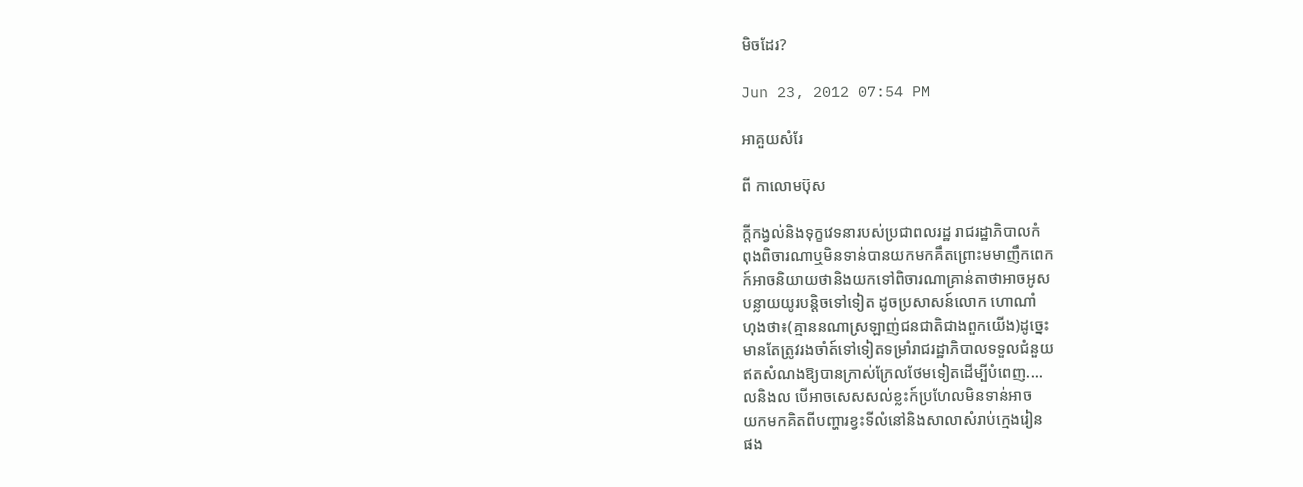មិចដែរ?

Jun 23, 2012 07:54 PM

អាគួយសំរែ

ពី កាលោមប៊ុស

ក្ដីកង្វល់និងទុក្ខវេទនារបស់ប្រជាពលរដ្ឋ រាជរដ្ឋាភិបាលកំ
ពុងពិចារណាឬមិនទាន់បានយកមកគឹតព្រោះមមាញឹកពេក
ក៍អាចនិយាយថានិងយកទៅពិចារណាគ្រាន់តាថាអាចអូស
បន្លាយយូរបន្ដិចទៅទៀត ដូចប្រសាសន៍លោក ហោណាំ
ហុងថា៖(គ្មាននណាស្រឡាញ់ជនជាតិជាងពួកយើង)ដូច្នេះ
មានតែត្រូវរងចាំត៍ទៅទៀតទម្រាំរាជរដ្ឋាភិបាលទទួលជំនួយ
ឥតសំណងឱ្យបានក្រាស់ក្រែលថែមទៀតដើម្បីបំពេញ....
លនិងល បើអាចសេសសល់ខ្លះក៍ប្រហែលមិនទាន់អាច
យកមកគិតពីបញ្ហារខ្វះទីលំនៅនិងសាលាសំរាប់ក្មេងរៀន
ផង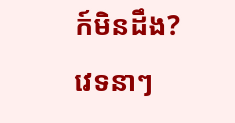ក៍មិនដឹង?វេទនាៗ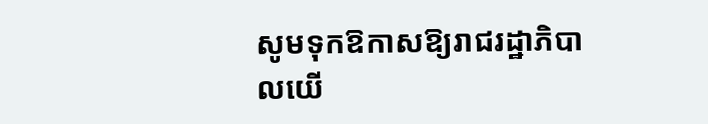សូមទុកឱកាសឱ្យរាជរដ្ឋាភិបាលយើ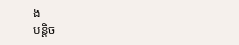ង
បន្ដិច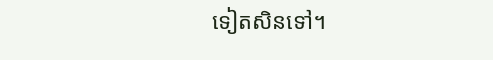ទៀតសិនទៅ។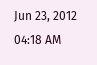Jun 23, 2012 04:18 AM